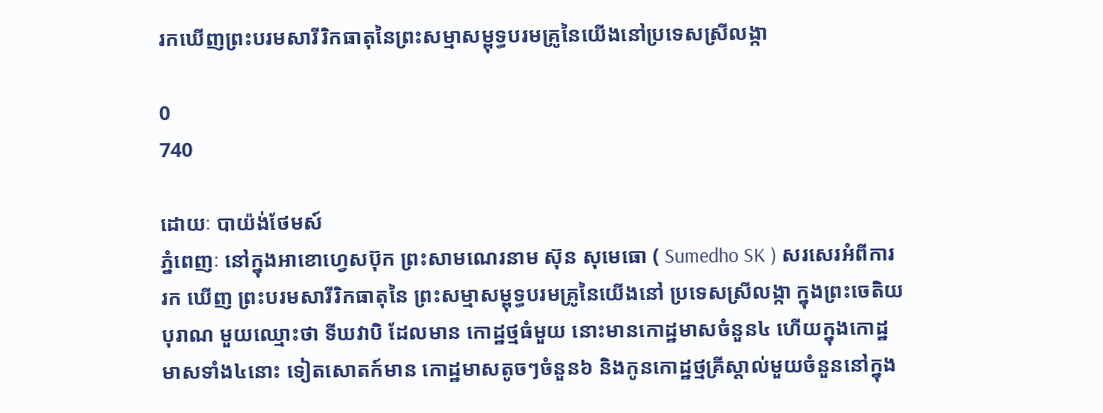រកឃើញព្រះបរមសារីរិកធាតុនៃព្រះសម្មាសម្ពុទ្ធបរមគ្រូនៃយើងនៅប្រទេសស្រីលង្កា

0
740

ដោយៈ បាយ៉ង់ថែមស៍
ភ្នំពេញៈ នៅក្នុងអាខោហ្វេសប៊ុក ព្រះសាមណេរនាម ស៊ុន សុមេធោ ( Sumedho SK ) សរសេរអំពីការរក ឃើញ ព្រះបរមសារីរិកធាតុនៃ ព្រះសម្មាសម្ពុទ្ធបរមគ្រូនៃយើងនៅ ប្រទេសស្រីលង្កា ក្នុងព្រះចេតិយបុរាណ មួយឈ្មោះថា ទីឃវាបិ ដែលមាន កោដ្ឋថ្មធំមួយ នោះមានកោដ្ឋមាសចំនួន៤ ហើយក្នុងកោដ្ឋមាសទាំង៤នោះ ទៀតសោតក៍មាន កោដ្ឋមាសតូចៗចំនួន៦ និងកូនកោដ្ឋថ្មគ្រីស្តាល់មួយចំនួននៅក្នុង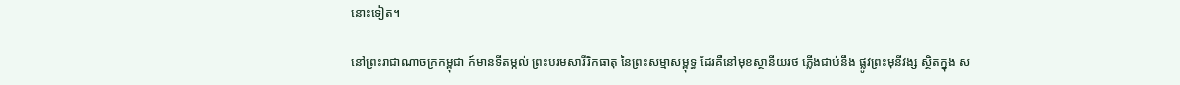នោះទៀត។

នៅព្រះរាជាណាចក្រកម្ពុជា ក៍មានទីតម្កល់ ព្រះបរមសារីរិកធាតុ នៃព្រះសម្មាសម្ពុទ្ធ ដែរគឺនៅមុខស្ថានីយរថ ភ្លើងជាប់នឹង ផ្លូវព្រះមុនីវង្ស ស្ថិតក្នុង ស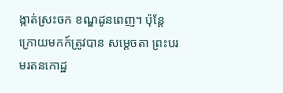ង្កាត់ស្រះចក ខណ្ឌដូនពេញ។ ប៉ុន្តែក្រោយមកក៍ត្រូវបាន សម្ដេចតា ព្រះបរមរតនកោដ្ឋ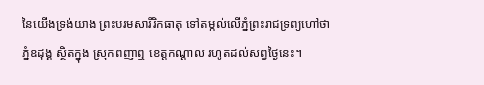នៃយើងទ្រង់យាង ព្រះបរមសារីរិកធាតុ ទៅតម្កល់លើភ្នំព្រះរាជទ្រព្យហៅថា ភ្នំឧដុង្គ ស្ថិតក្នុង ស្រុកពញាឮ ខេត្តកណ្ដាល រហូតដល់សព្វថ្ងៃនេះ។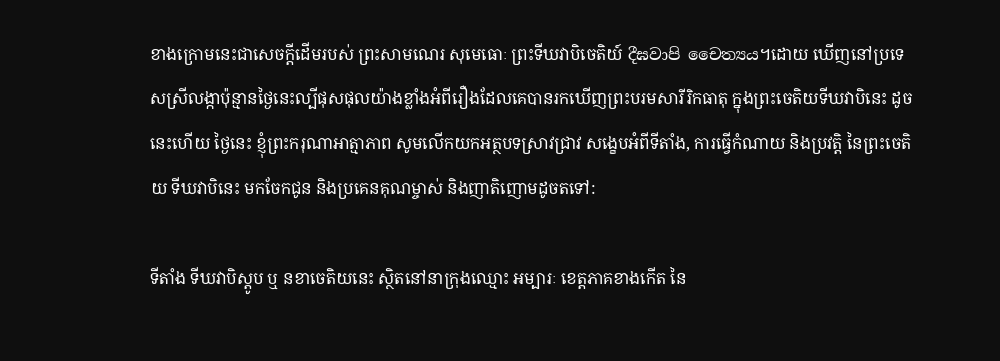ខាងក្រោមនេះជាសេចក្ដីដើមរបស់ ព្រះសាមណេរ សុមេធោៈ ព្រះទីឃវាបិចេតិយ៍ දීඝවාපි චෛත්‍යය។ដោយ ឃើញនៅប្រទេសស្រីលង្កាប៉ុន្មានថ្ងៃនេះល្បីផុសផុលយ៉ាងខ្លាំងអំពីរឿងដែលគេបានរកឃើញព្រះបរមសារីរិកធាតុ ក្នុងព្រះចេតិយទីឃវាបិនេះ ដូចនេះហើយ ថ្ងៃនេះ ខ្ញុំព្រះករុណាអាត្មាភាព សូមលើកយកអត្ថបទស្រាវជ្រាវ សង្ខេបអំពីទីតាំង, ការធ្វើកំណាយ និងប្រវត្តិ នៃព្រះចេតិយ ទីឃវាបិនេះ មកចែកជូន និងប្រគេនគុណម្ចាស់ និងញាតិញោមដូចតទៅ:

ទីតាំង ទីឃវាបិស្ដូប ឬ នខាចេតិយនេះ ស្ថិតនៅនាក្រុងឈ្មោះ អម្បារៈ ខេត្តភាគខាងកើត នៃ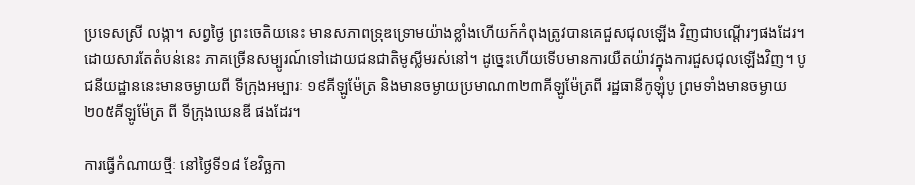ប្រទេសស្រី លង្កា។ សព្វថ្ងៃ ព្រះចេតិយនេះ មានសភាពទ្រុឌទ្រោមយ៉ាងខ្លាំងហើយក៍កំពុងត្រូវបានគេជួសជុលឡើង វិញជាបណ្ដើរៗផងដែរ។ ដោយសារតែតំបន់នេះ ភាគច្រើនសម្បូរណ៍ទៅដោយជនជាតិមូស្លីមរស់នៅ។ ដូច្នេះហើយទើបមានការយឺតយ៉ាវក្នុងការជួសជុលឡើងវិញ។ បូជនីយដ្ឋាននេះមានចម្ងាយពី ទីក្រុងអម្បារៈ ១៩គីឡូម៉ែត្រ និងមានចម្ងាយប្រមាណ៣២៣គីឡូម៉ែត្រពី រដ្ឋធានីកូឡុំបូ ព្រមទាំងមានចម្ងាយ២០៥គីឡូម៉ែត្រ ពី ទីក្រុងឃេនឌី ផងដែរ។

ការធ្វើកំណាយថ្មីៈ នៅថ្ងៃទី១៨ ខែវិច្ឆកា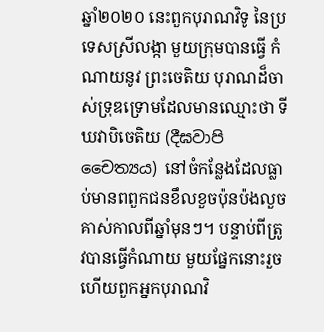ឆ្នាំ២០២០ នេះពួកបុរាណវិទូ នៃប្រទេសស្រីលង្កា មួយក្រុមបានធ្វើ កំណាយនូវ ព្រះចេតិយ បុរាណដ៏ចាស់ទ្រុឌទ្រោមដែលមានឈ្មោះថា ទីឃវាបិចេតិយ (දීඝවාපි චෛත්‍යය) នៅចំកន្លែងដែលធ្លាប់មានពពួកជនខឹលខួចប៉ុនប៉ងលួចគាស់កាលពីឆ្នាំមុនៗ។ បន្ទាប់ពីត្រូវបានធ្វើកំណាយ មួយផ្នែកនោះរួចហើយពួកអ្នកបុរាណវិ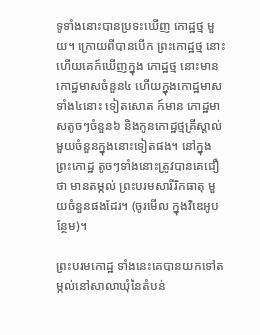ទូទាំងនោះបានប្រទះឃើញ កោដ្ឋថ្ម មួយ។ ក្រោយពីបានបើក ព្រះកោដ្ឋថ្ម នោះហើយគេក៍ឃើញក្នុង កោដ្ឋថ្ម នោះមានកោដ្ឋមាសចំនួន៤ ហើយក្នុងកោដ្ឋមាសទាំង៤នោះ ទៀតសោត ក៍មាន កោដ្ឋមាសតូចៗចំនួន៦ និងកូនកោដ្ឋថ្មគ្រីស្តាល់មួយចំនួនក្នុងនោះទៀតផង។ នៅក្នុង ព្រះកោដ្ឋ តូចៗទាំងនោះត្រូវបានគេជឿថា មានតម្កល់ ព្រះបរមសារីរិកធាតុ មួយចំនួនផងដែរ។ (ចូរមើល ក្នុងវិឌេអូបន្ថែម)។

ព្រះបរមកោដ្ឋ ទាំងនេះគេបានយកទៅតម្កល់នៅសាលាឃុំនៃតំបន់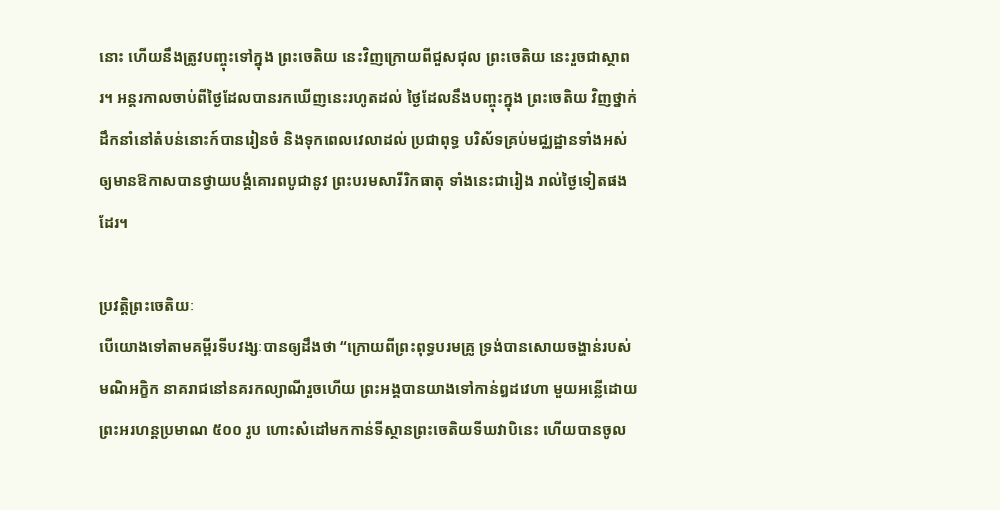នោះ ហើយនឹងត្រូវបញ្ចុះទៅក្នុង ព្រះចេតិយ នេះវិញក្រោយពីជួសជុល ព្រះចេតិយ នេះរួចជាស្ថាពរ។ អន្តរកាលចាប់ពីថ្ងៃដែលបានរកឃើញនេះរហូតដល់ ថ្ងៃដែលនឹងបញ្ចុះក្នុង ព្រះចេតិយ វិញថ្នាក់ដឹកនាំនៅតំបន់នោះក៍បានរៀនចំ និងទុកពេលវេលាដល់ ប្រជាពុទ្ធ បរិស័ទគ្រប់មជ្ឈដ្ឋានទាំងអស់ឲ្យមានឱកាសបានថ្វាយបង្គំគោរពបូជានូវ ព្រះបរមសារីរិកធាតុ ទាំងនេះជារៀង រាល់ថ្ងៃទៀតផងដែរ។

ប្រវត្តិព្រះចេតិយៈ
បើយោងទៅតាមគម្ពីរទីបវង្សៈបានឲ្យដឹងថា “ក្រោយពីព្រះពុទ្ធបរមគ្រូ ទ្រង់បានសោយចង្ហាន់របស់មណិអក្ខិក នាគរាជនៅនគរកល្យាណីរួចហើយ ព្រះអង្គបានយាងទៅកាន់ឰដវេហា មួយអន្លើដោយព្រះអរហន្តប្រមាណ ៥០០ រូប ហោះសំដៅមកកាន់ទីស្ថានព្រះចេតិយទីឃវាបិនេះ ហើយបានចូល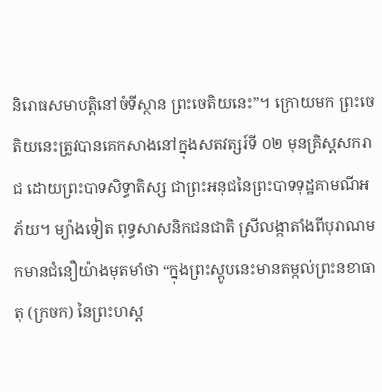និរោធសមាបត្តិនៅចំទីស្ថាន ព្រះចេតិយនេះ”។ ក្រោយមក ព្រះចេតិយនេះត្រូវបានគេកសាងនៅក្នុងសតវត្សរ៍ទី ០២ មុនគ្រិស្តសករាជ ដោយព្រះបាទសិទ្ធាតិស្ស ជាព្រះអនុជនៃព្រះបាទទុដ្ឋគាមណីអភ័យ។ ម្យ៉ាងទៀត ពុទ្ធសាសនិកជនជាតិ ស្រីលង្កាតាំងពីបុរាណមកមានជំនឿយ៉ាងមុតមាំថា “ក្នុងព្រះស្តូបនេះមានតម្កល់ព្រះនខាធាតុ (ក្រចក) នៃព្រះហស្ត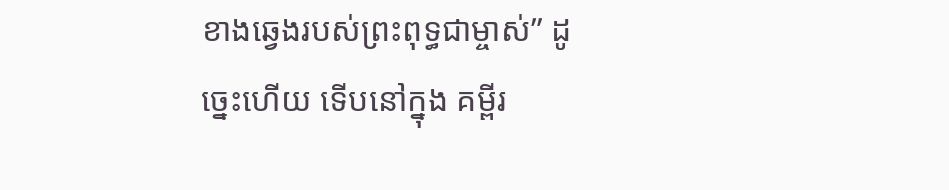ខាងឆ្វេងរបស់ព្រះពុទ្ធជាម្ចាស់” ដូច្នេះហើយ ទើបនៅក្នុង គម្ពីរ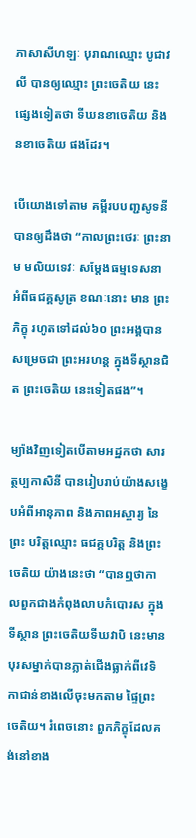ភាសាសីហឡៈ បុរាណឈ្មោះ បូជាវលី បានឲ្យឈ្មោះ ព្រះចេតិយ នេះផ្សេងទៀតថា ទីឃនខាចេតិយ និង នខាចេតិយ ផងដែរ។

បើយោងទៅតាម គម្ពីរបបញ្ជសូទនី បានឲ្យដឹងថា “កាលព្រះថេរៈ ព្រះនាម មលិយទេវៈ សម្ដែងធម្មទេសនា អំពីធជគ្គសូត្រ ខណៈនោះ មាន ព្រះភិក្ខុ រហូតទៅដល់៦០ ព្រះអង្គបានសម្រេចជា ព្រះអរហន្ត ក្នុងទីស្ថានជិត ព្រះចេតិយ នេះទៀតផង”។

ម្យ៉ាងវិញទៀតបើតាមអដ្ឋកថា សារត្ថប្បកាសិនី បានរៀបរាប់យ៉ាងសង្ខេបអំពីអានុភាព និងភាពអស្ចារ្យ នៃព្រះ បរិត្តឈ្មោះ ធជគ្គបរិត្ត និងព្រះចេតិយ យ៉ាងនេះថា “បានឮថាកាលពួកជាងកំពុងលាបកំបោរស ក្នុងទីស្ថាន ព្រះចេតិយទីឃវាបិ នេះមានបុរសម្នាក់បានភ្លាត់ជើងធ្លាក់ពីវេទិកាជាន់ខាងលើចុះមកតាម ផ្ទៃព្រះចេតិយ។ រំពេចនោះ ពួកភិក្ខុដែលគង់នៅខាង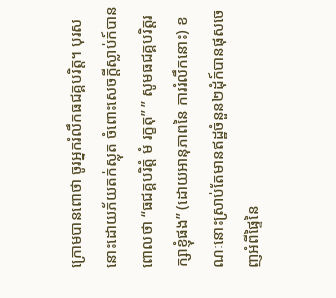ក្រោមបានពោថា ចូរអ្នករំលឹកធជគ្គបរិត្ត។ បុរសនោះដោយភ័យតក់ស្លុត ចំពោះសេចក្តីស្លាប់ក៍បានពោលថា “ធជគ្គបរិត្តំ មំ រក្ខតុ” ” សូមធជគ្គបរិត្តរក្សាខ្ញុំផង” (ដោយអានុភាពនៃ ការរំលឹកនោះ) ខណៈនោះស្រាប់តែមានឥដ្ឋចំនួន២ដុំក៍បានផុសចេញអំពីផ្ទៃនៃ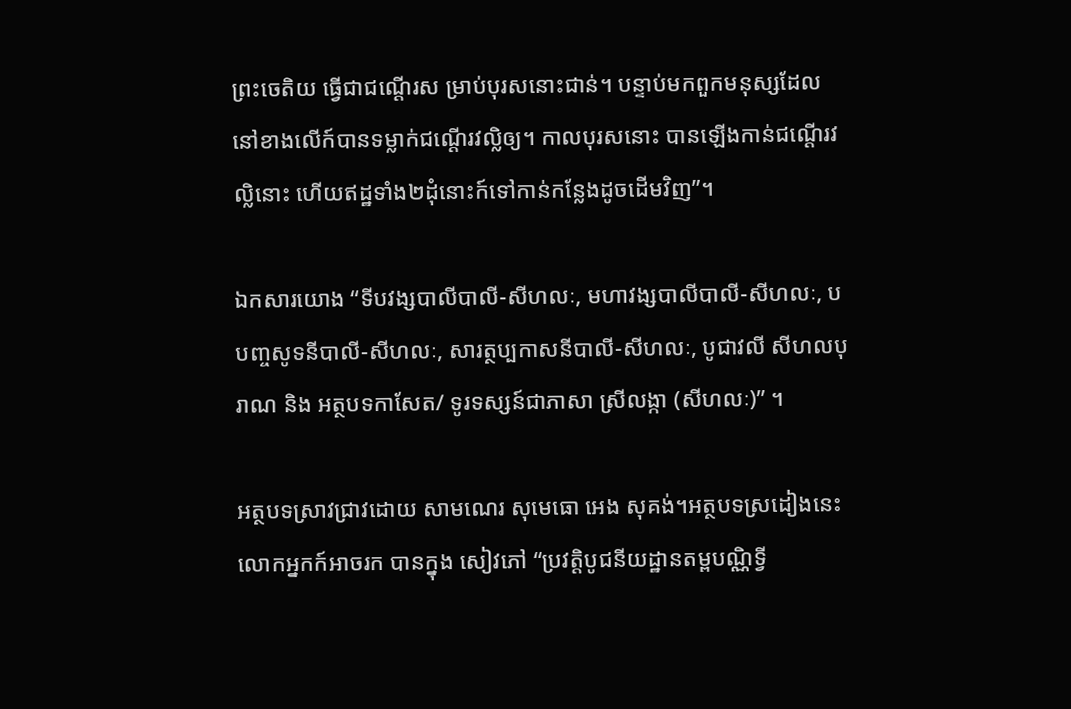ព្រះចេតិយ ធ្វើជាជណ្ដើរស ម្រាប់បុរសនោះជាន់។ បន្ទាប់មកពួកមនុស្សដែលនៅខាងលើក៍បានទម្លាក់ជណ្ដើរវល្លិឲ្យ។ កាលបុរសនោះ បានឡើងកាន់ជណ្ដើរវល្លិនោះ ហើយឥដ្ឋទាំង២ដុំនោះក៍ទៅកាន់កន្លែងដូចដើមវិញ”។

ឯកសារយោង “ទីបវង្សបាលីបាលី-សីហលៈ, មហាវង្សបាលីបាលី-សីហលៈ, បបញ្ចសូទនីបាលី-សីហលៈ, សារត្ថប្បកាសនីបាលី-សីហលៈ, បូជាវលី សីហលបុរាណ និង អត្ថបទកាសែត/ ទូរទស្សន៍ជាភាសា ស្រីលង្កា (សីហលៈ)” ។

អត្ថបទស្រាវជ្រាវដោយ សាមណេរ សុមេធោ អេង សុគង់។អត្ថបទស្រដៀងនេះលោកអ្នកក៍អាចរក បានក្នុង សៀវភៅ “ប្រវត្តិបូជនីយដ្ឋានតម្ពបណ្ណិទ្វី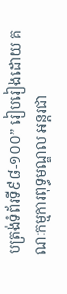បត្រង់ទំព័រទី៩៨-១០០” រៀបរៀងដោយ គណៈកម្មការពុទ្ធមណ្ឌល អន្តរជា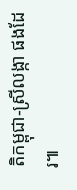តិកម្ពុជា-ស្រីលង្កា ផងដែរ៕